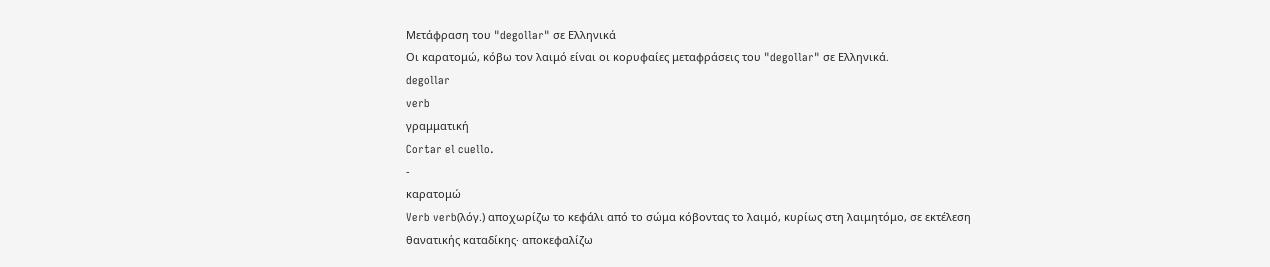Μετάφραση του "degollar" σε Ελληνικά
Οι καρατομώ, κόβω τον λαιμό είναι οι κορυφαίες μεταφράσεις του "degollar" σε Ελληνικά.
degollar
verb
γραμματική
Cortar el cuello.
-
καρατομώ
Verb verb(λόγ.) αποχωρίζω το κεφάλι από το σώμα κόβοντας το λαιμό, κυρίως στη λαιμητόμο, σε εκτέλεση θανατικής καταδίκης· αποκεφαλίζω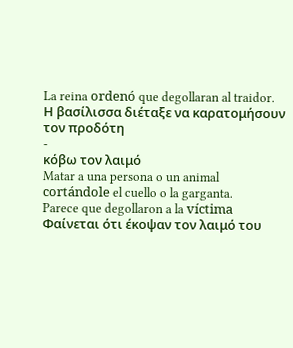La reina ordenó que degollaran al traidor.
Η βασίλισσα διέταξε να καρατομήσουν τον προδότη
-
κόβω τον λαιμό
Matar a una persona o un animal cortándole el cuello o la garganta.
Parece que degollaron a la víctima
Φαίνεται ότι έκοψαν τον λαιμό του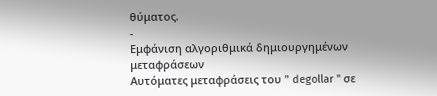θύματος.
-
Εμφάνιση αλγοριθμικά δημιουργημένων μεταφράσεων
Αυτόματες μεταφράσεις του " degollar " σε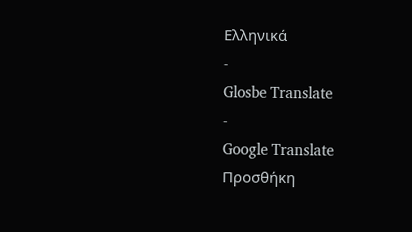Ελληνικά
-
Glosbe Translate
-
Google Translate
Προσθήκη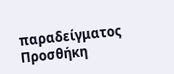παραδείγματος
Προσθήκη